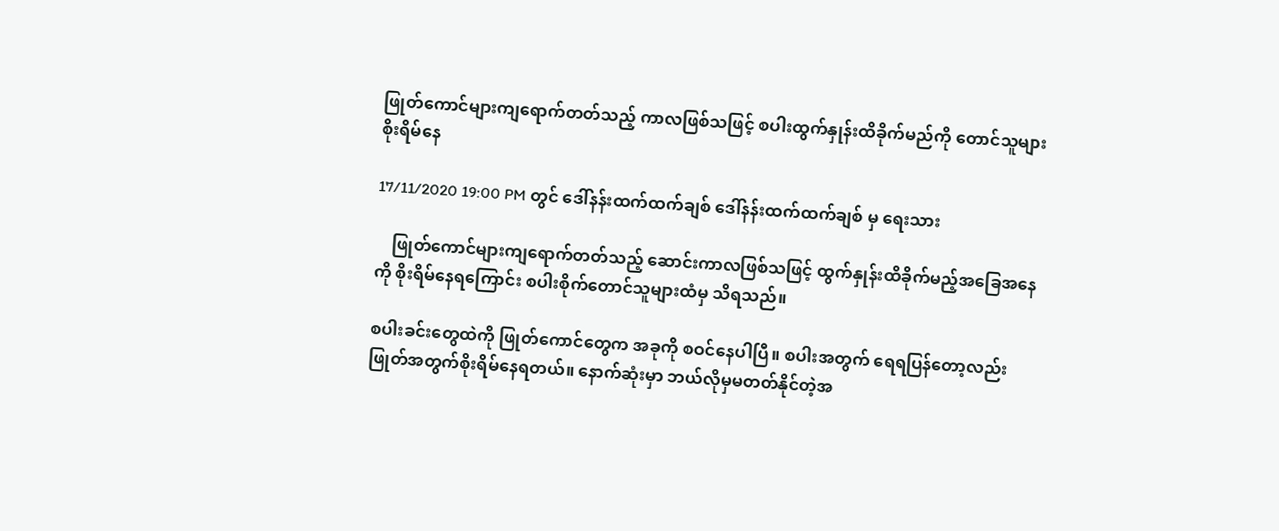ဖြုတ်ကောင်များကျရောက်တတ်သည့် ကာလဖြစ်သဖြင့် စပါးထွက်နှုန်းထိခိုက်မည်ကို တောင်သူများစိုးရိမ်နေ

17/11/2020 19:00 PM တွင် ဒေါ်နန်းထက်ထက်ချစ် ဒေါ်နန်းထက်ထက်ချစ် မှ ရေးသား

    ဖြုတ်ကောင်များကျရောက်တတ်သည့် ဆောင်းကာလဖြစ်သဖြင့် ထွက်နှုန်းထိခိုက်မည့်အခြေအနေကို စိုးရိမ်နေရကြောင်း စပါးစိုက်တောင်သူများထံမှ သိရသည်။

စပါးခင်းတွေထဲကို ဖြုတ်ကောင်တွေက အခုကို စဝင်နေပါပြီ။ စပါးအတွက် ရေရပြန်တော့လည်း ဖြုတ်အတွက်စိုးရိမ်နေရတယ်။ နောက်ဆုံးမှာ ဘယ်လိုမှမတတ်နိုင်တဲ့အ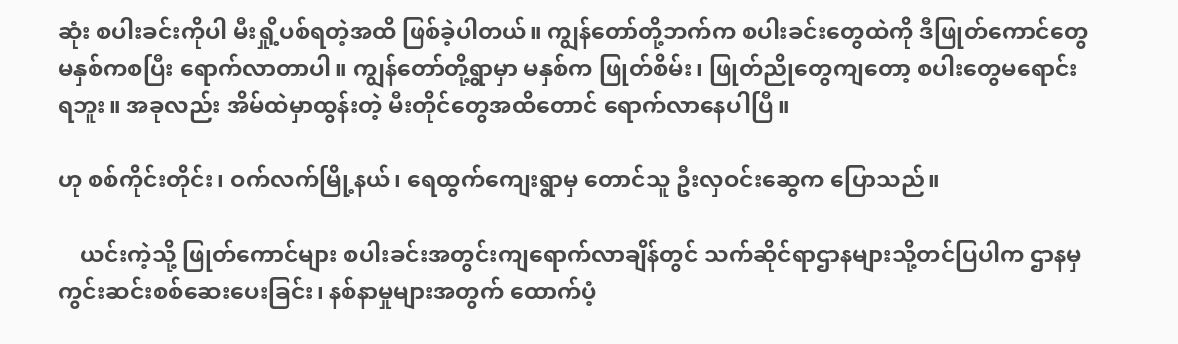ဆုံး စပါးခင်းကိုပါ မီးရှို့ပစ်ရတဲ့အထိ ဖြစ်ခဲ့ပါတယ်။ ကျွန်တော်တို့ဘက်က စပါးခင်းတွေထဲကို ဒီဖြုတ်ကောင်တွေ မနှစ်ကစပြီး ရောက်လာတာပါ။ ကျွန်တော်တို့ရွာမှာ မနှစ်က ဖြုတ်စိမ်း၊ ဖြုတ်ညိုတွေကျတော့ စပါးတွေမရောင်းရဘူး။ အခုလည်း အိမ်ထဲမှာထွန်းတဲ့ မီးတိုင်တွေအထိတောင် ရောက်လာနေပါပြီ။

ဟု စစ်ကိုင်းတိုင်း၊ ဝက်လက်မြို့နယ်၊ ရေထွက်ကျေးရွာမှ တောင်သူ ဦးလှဝင်းဆွေက ပြောသည်။

    ယင်းကဲ့သို့ ဖြုတ်ကောင်များ စပါးခင်းအတွင်းကျရောက်လာချိန်တွင် သက်ဆိုင်ရာဌာနများသို့တင်ပြပါက ဌာနမှ ကွင်းဆင်းစစ်ဆေးပေးခြင်း၊ နစ်နာမှုများအတွက် ထောက်ပံ့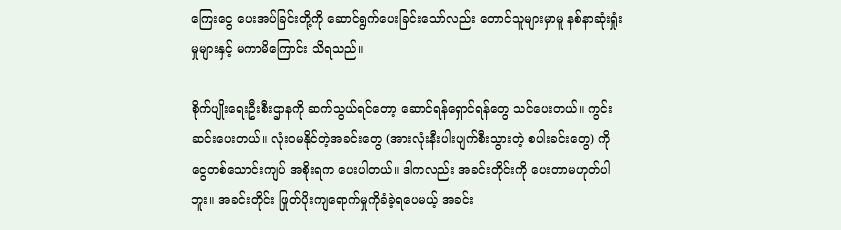ကြေးငွေ ပေးအပ်ခြင်းတို့ကို ဆောင်ရွက်ပေးခြင်းသော်လည်း တောင်သူများမှာမူ နစ်နာဆုံးရှုံးမှုများနှင့် မကာမိကြောင်း သိရသည်။

စိုက်ပျိုးရေးဦးစီးဌာနကို ဆက်သွယ်ရင်တော့ ဆောင်ရန်ရှောင်ရန်တွေ သင်ပေးတယ်။ ကွင်းဆင်းပေးတယ်။ လုံးဝမနိုင်တဲ့အခင်းတွေ (အားလုံးနီးပါးပျက်စီးသွားတဲ့ စပါးခင်းတွေ) ကို ငွေတစ်သောင်းကျပ် အစိုးရက ပေးပါတယ်။ ဒါကလည်း အခင်းတိုင်းကို ပေးတာမဟုတ်ပါဘူး။ အခင်းတိုင်း ဖြုတ်ပိုးကျရောက်မှုကိုခံခဲ့ရပေမယ့် အခင်း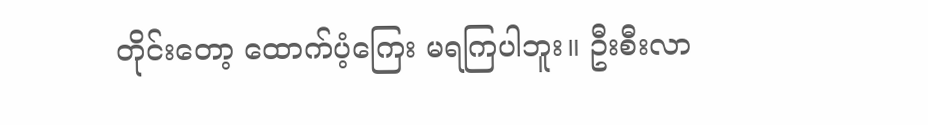တိုင်းတော့ ထောက်ပံ့ကြေး မရကြပါဘူး။ ဦးစီးလာ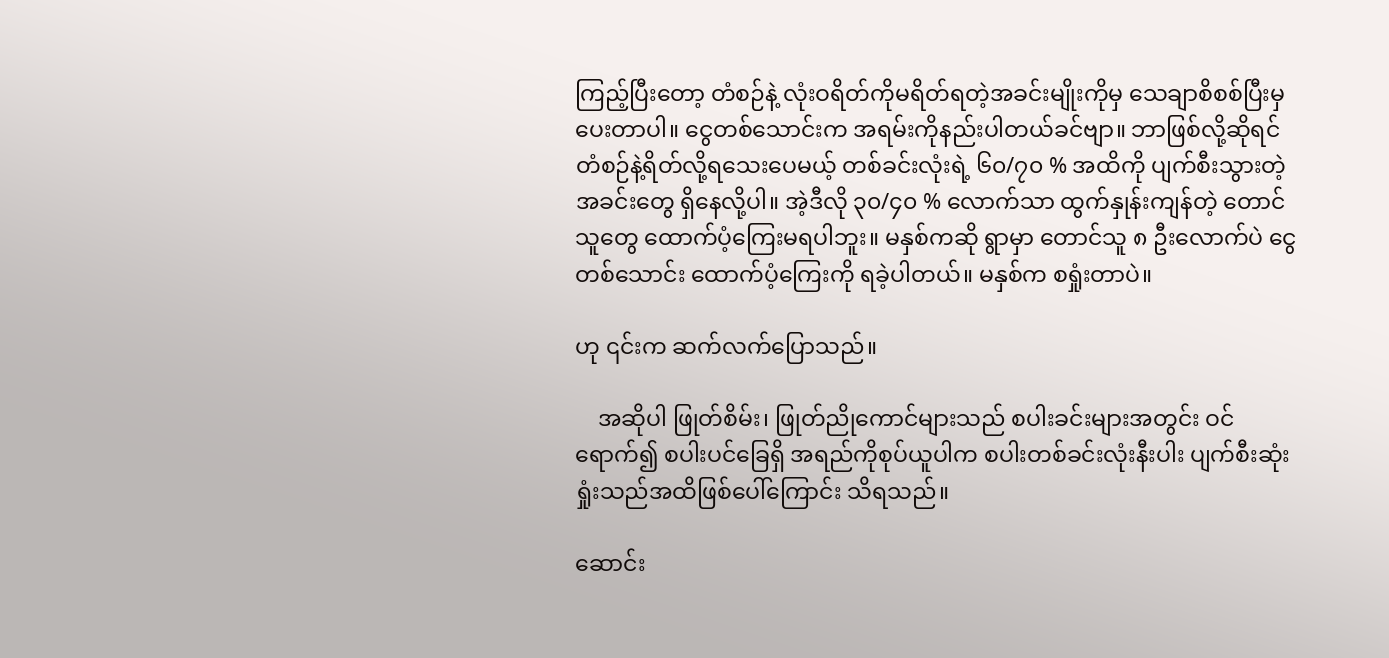ကြည့်ပြီးတော့ တံစဉ်နဲ့ လုံးဝရိတ်ကိုမရိတ်ရတဲ့အခင်းမျိုးကိုမှ သေချာစိစစ်ပြီးမှ ပေးတာပါ။ ငွေတစ်သောင်းက အရမ်းကိုနည်းပါတယ်ခင်ဗျာ။ ဘာဖြစ်လို့ဆိုရင် တံစဉ်နဲ့ရိတ်လို့ရသေးပေမယ့် တစ်ခင်းလုံးရဲ့ ၆၀/၇၀ % အထိကို ပျက်စီးသွားတဲ့ အခင်းတွေ ရှိနေလို့ပါ။ အဲ့ဒီလို ၃၀/၄၀ % လောက်သာ ထွက်နှုန်းကျန်တဲ့ တောင်သူတွေ ထောက်ပံ့ကြေးမရပါဘူး။ မနှစ်ကဆို ရွာမှာ တောင်သူ ၈ ဦးလောက်ပဲ ငွေတစ်သောင်း ထောက်ပံ့ကြေးကို ရခဲ့ပါတယ်။ မနှစ်က စရှုံးတာပဲ။

ဟု ၎င်းက ဆက်လက်ပြောသည်။

    အဆိုပါ ဖြုတ်စိမ်း၊ ဖြုတ်ညိုကောင်များသည် စပါးခင်းများအတွင်း ဝင်ရောက်၍ စပါးပင်ခြေရှိ အရည်ကိုစုပ်ယူပါက စပါးတစ်ခင်းလုံးနီးပါး ပျက်စီးဆုံးရှုံးသည်အထိဖြစ်ပေါ်ကြောင်း သိရသည်။

ဆောင်း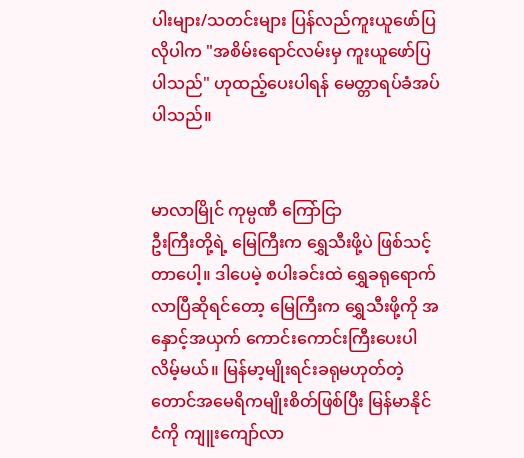ပါးများ/သတင်းများ ပြန်လည်ကူးယူဖော်ပြလိုပါက "အစိမ်းရောင်လမ်းမှ ကူးယူဖော်ပြပါသည်" ဟုထည့်ပေးပါရန် မေတ္တာရပ်ခံအပ်ပါသည်။


မာလာမြိုင် ကုမ္ပဏီ ကြော်ငြာ
ဦးကြီးတို့ရဲ့ မြေကြီးက ရွှေသီးဖို့ပဲ ဖြစ်သင့်တာပေါ့။ ဒါပေမဲ့ စပါးခင်းထဲ ရွှေခရုရောက်လာပြီဆိုရင်တော့ မြေကြီးက ရွှေသီးဖို့ကို အနှောင့်အယှက် ကောင်းကောင်းကြီးပေးပါလိမ့်မယ်။ မြန်မာ့မျိုးရင်းခရုမဟုတ်တဲ့ တောင်အမေရိကမျိုးစိတ်ဖြစ်ပြီး မြန်မာနိုင်ငံကို ကျူးကျော်လာ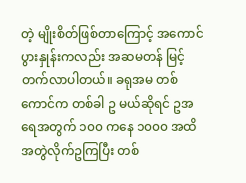တဲ့ မျိုးစိတ်ဖြစ်တာကြောင့် အကောင်ပွားနှုန်းကလည်း အဆမတန် မြင့်တက်လာပါတယ်။ ခရုအမ တစ်ကောင်က တစ်ခါ ဥ မယ်ဆိုရင် ဥအရေအတွက် ၁၀၀ ကနေ ၁၀၀၀ အထိ အတွဲလိုက်ဥကြပြီး တစ်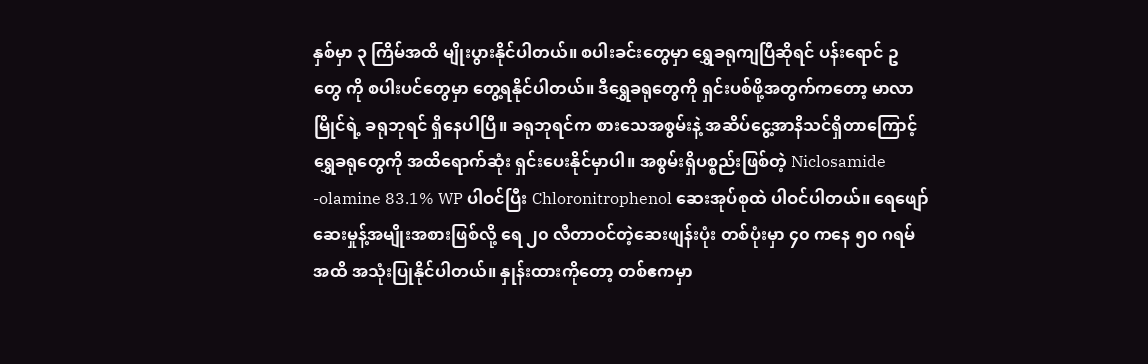နှစ်မှာ ၃ ကြိမ်အထိ မျိုးပွားနိုင်ပါတယ်။ စပါးခင်းတွေမှာ ရွှေခရုကျပြီဆိုရင် ပန်းရောင် ဥ တွေ ကို စပါးပင်တွေမှာ တွေ့ရနိုင်ပါတယ်။ ဒီရွှေခရုတွေကို ရှင်းပစ်ဖို့အတွက်ကတော့ မာလာမြိုင်ရဲ့ ခရုဘုရင် ရှိနေပါပြီ။ ခရုဘုရင်က စားသေအစွမ်းနဲ့ အဆိပ်ငွေ့အာနိသင်ရှိတာကြောင့် ရွှေခရုတွေကို အထိရောက်ဆုံး ရှင်းပေးနိုင်မှာပါ။ အစွမ်းရှိပစ္စည်းဖြစ်တဲ့ Niclosamide -olamine 83.1% WP ပါဝင်ပြီး Chloronitrophenol ဆေးအုပ်စုထဲ ပါဝင်ပါတယ်။ ရေဖျော်ဆေးမှုန့်အမျိုးအစားဖြစ်လို့ ရေ ၂၀ လီတာဝင်တဲ့ဆေးဖျန်းပုံး တစ်ပုံးမှာ ၄၀ ကနေ ၅၀ ဂရမ်အထိ အသုံးပြုနိုင်ပါတယ်။ နှုန်းထားကိုတော့ တစ်ဧကမှာ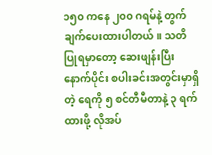၁၅၀ ကနေ ၂၀၀ ဂရမ်နဲ့ တွက်ချက်ပေးထားပါတယ်။ သတိပြုရမှာတော့ ဆေးဖျန်းပြီးနောက်ပိုင်း စပါးခင်းအတွင်းမှာရှိတဲ့ ရေကို ၅ စင်တီမီတာနဲ့ ၃ ရက်ထားဖို့ လိုအပ်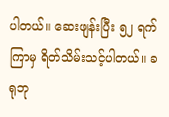ပါတယ်။ ဆေးဖျန်းပြီး ၅၂ ရက်ကြာမှ ရိတ်သိမ်းသင့်ပါတယ်။ ခရုဘု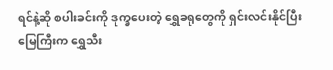ရင်နဲ့ဆို စပါးခင်းကို ဒုက္ခပေးတဲ့ ရွှေခရုတွေကို ရှင်းလင်းနိုင်ပြီး မြေကြီးက ရွှေသီး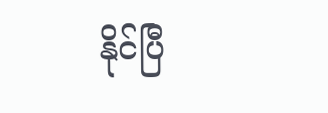နိုင်ပြီ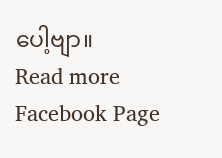ပေါ့ဗျာ။
Read more Facebook Page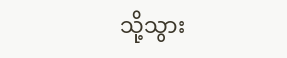သို့သွား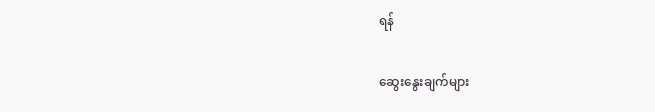ရန်

ဆွေးနွေးချက်များ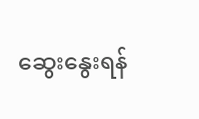ဆွေးနွေးရန်